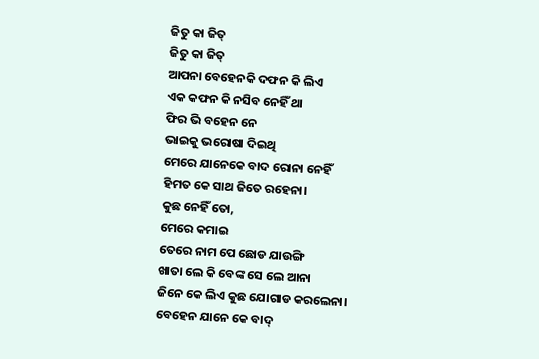ଜିତୁ କା ଜିତ୍
ଜିତୁ କା ଜିତ୍
ଆପନା ବେହେନକି ଦଫନ କି ଲିଏ
ଏକ କଫନ କି ନସିବ ନେହିଁ ଥା
ଫିର ଭି ବହେନ ନେ
ଭାଇକୁ ଭରୋଷା ଦିଇଥି
ମେରେ ଯାନେକେ ବାଦ ରୋନା ନେହିଁ
ହିମତ କେ ସାଥ ଜିତେ ରହେନା।
କୁଛ ନେହିଁ ତୋ,
ମେରେ କମାଇ
ତେରେ ନାମ ପେ ଛୋଡ ଯାଉଙ୍ଗି
ଖାତା ଲେ କି ବେଙ୍କ ସେ ଲେ ଆନା
ଜିନେ କେ ଲିଏ କୁଛ ଯୋଗାଡ କରଲେନା।
ବେହେନ ଯାନେ କେ ବାଦ୍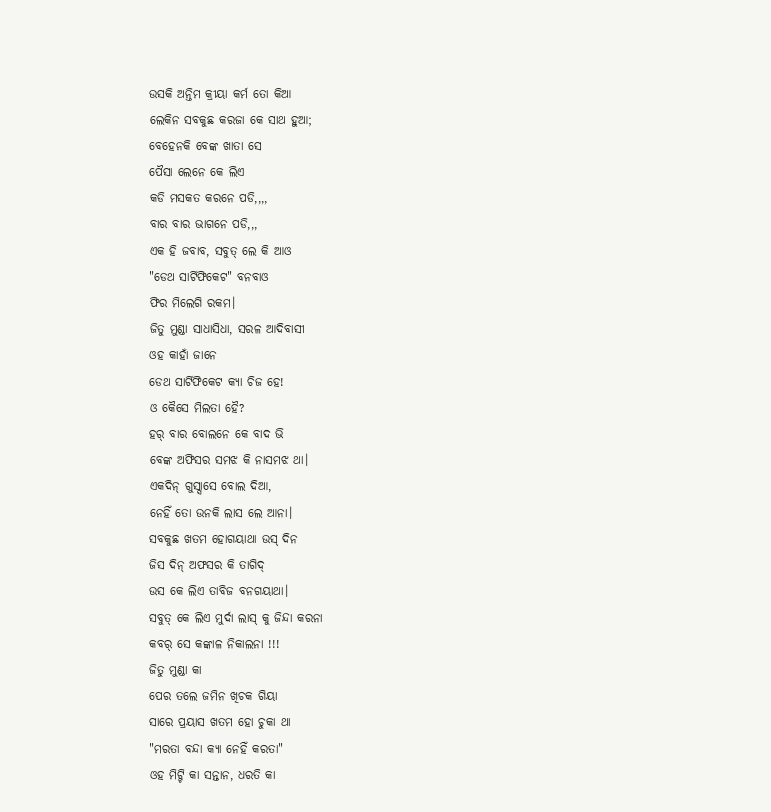ଉସକି ଅନ୍ତିମ କ୍ରୀୟା କର୍ମ ତୋ କିଆ
ଲେକିନ ସବକୁଛ କରଜା କେ ସାଥ ହୁଆ;
ବେହେନକି ବେଙ୍କ ଖାତା ସେ
ପୈସା ଲେନେ କେ ଲିଏ
କଡି ମସକତ କରନେ ପଡି,,,,
ବାର ବାର ଭାଗନେ ପଡି,,,
ଏକ ହି ଜବାବ, ସବୁତ୍ ଲେ କି ଆଓ
"ଡେଥ ସାର୍ଟିଫିକେଟ" ବନବାଓ
ଫିର ମିଲେଗି ରକମ।
ଜିତୁ ମୁଣ୍ଡା ସାଧାସିଧା, ସରଳ ଆଦିବାସୀ
ଓହ କାହାଁ ଜାନେ
ଡେଥ ସାର୍ଟିଫିକେଟ କ୍ଯା ଚିଜ ହେ!
ଓ କୈସେ ମିଲତା ହୈ?
ହର୍ ବାର ବୋଲନେ କେ ବାଦ ଭି
ବେଙ୍କ ଅଫିସର ସମଝ କି ନାସମଝ ଥା।
ଏକଦିନ୍ ଗୁସ୍ସାସେ ବୋଲ ଦିଆ,
ନେହିଁ ତୋ ଉନକି ଲାସ ଲେ ଆନା।
ସବକୁଛ ଖତମ ହୋଗୟାଥା ଉସ୍ ଦିନ
ଜିସ ଦିନ୍ ଅଫସର କି ତାଗିଦ୍
ଉସ କେ ଲିଏ ତାବିଜ ବନଗୟାଥା।
ସବୁତ୍ କେ ଲିଏ ମୁର୍ଦା ଲାସ୍ କୁ ଜିନ୍ଦା କରନା
କବର୍ ସେ କଙ୍କାଳ ନିକାଲନା !!!
ଜିତୁ ମୁଣ୍ଡା କା
ପେର ତଲେ ଜମିନ ଖିଚକ ଗିୟା
ସାରେ ପ୍ରୟାସ ଖତମ ହୋ ଚୁକା ଥା
"ମରତା ବନ୍ଦା କ୍ଯା ନେହିଁ କରତା"
ଓହ ମିଟ୍ଟି କା ସନ୍ତାନ, ଧରତି କା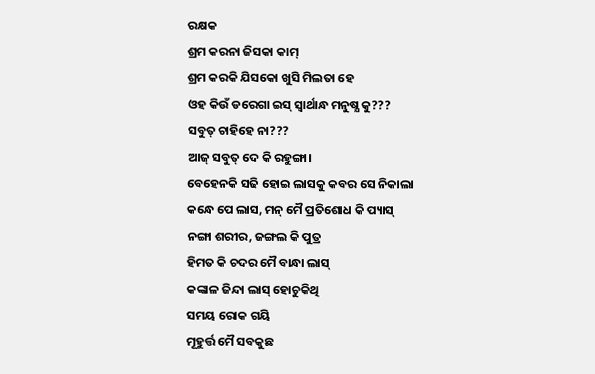ରକ୍ଷକ
ଶ୍ରମ କରନା ଜିସକା କାମ୍
ଶ୍ରମ କରକି ଯିସକୋ ଖୁସି ମିଲତା ହେ
ଓହ କିଉଁ ଡରେଗା ଇସ୍ ସ୍ବାର୍ଥାନ୍ଧ ମନୁଷ୍ଯ କୁ???
ସବୁତ୍ ଚାହିହେ ନା???
ଆଜ୍ ସବୁତ୍ ଦେ କି ରହୁଙ୍ଗା।
ବେହେନକି ସଢି ହୋଇ ଲାସକୁ କବର ସେ ନିକାଲା
କନ୍ଧେ ପେ ଲାସ, ମନ୍ ମୈ ପ୍ରତିଶୋଧ କି ପ୍ୟାସ୍
ନଙ୍ଗା ଶରୀର, ଜଙ୍ଗଲ କି ପୁତ୍ର
ହିମତ କି ଚଦର ମୈ ବାନ୍ଧା ଲାସ୍
କଙ୍କାଳ ଜିନ୍ଦା ଲାସ୍ ହୋଚୁକିଥି
ସମୟ ରୋକ ଗୟି
ମୂହୁର୍ତ୍ତ ମୈ ସବକୁଛ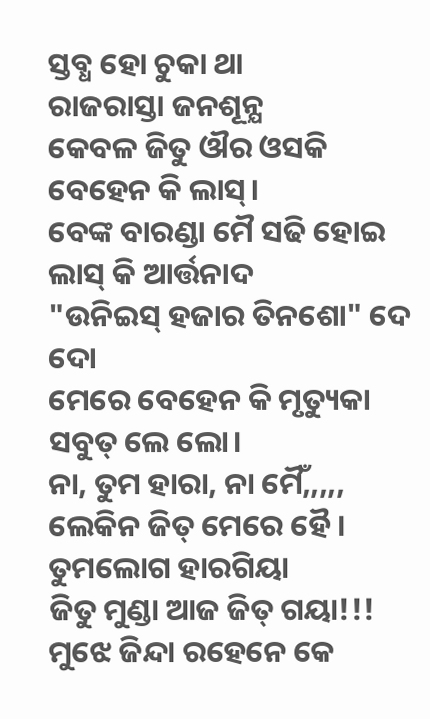ସ୍ତବ୍ଧ ହୋ ଚୁକା ଥା
ରାଜରାସ୍ତା ଜନଶୂନ୍ଯ
କେବଳ ଜିତୁ ଔର ଓସକି ବେହେନ କି ଲାସ୍।
ବେଙ୍କ ବାରଣ୍ଡା ମୈ ସଢି ହୋଇ ଲାସ୍ କି ଆର୍ତ୍ତନାଦ
"ଉନିଇସ୍ ହଜାର ତିନଶୋ" ଦେ ଦୋ
ମେରେ ବେହେନ କି ମୃତ୍ୟୁକା ସବୁତ୍ ଲେ ଲୋ।
ନା, ତୁମ ହାରା, ନା ମୈଁ,,,,,
ଲେକିନ ଜିତ୍ ମେରେ ହୈ ।
ତୁମଲୋଗ ହାରଗିୟା
ଜିତୁ ମୁଣ୍ଡା ଆଜ ଜିତ୍ ଗୟା!!!
ମୁଝେ ଜିନ୍ଦା ରହେନେ କେ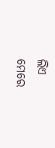ଲିଏ
ମେରେ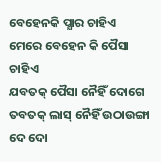ବେହେନକି ପ୍ଯାର ଚାହିଏ
ମେରେ ବେହେନ କି ପୈସା ଚାହିଏ
ଯବତକ୍ ପୈସା ନୈହିଁ ଦୋଗେ
ତବତକ୍ ଲାସ୍ ନୈହିଁ ଉଠାଉଙ୍ଗା
ଦେ ଦୋ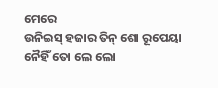ମେରେ
ଉନିଇସ୍ ହଜାର ତିନ୍ ଶୋ ରୂପେୟା
ନୈହିଁ ତୋ ଲେ ଲୋ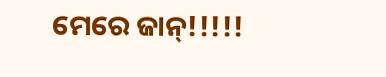ମେରେ ଜାନ୍!!!!!